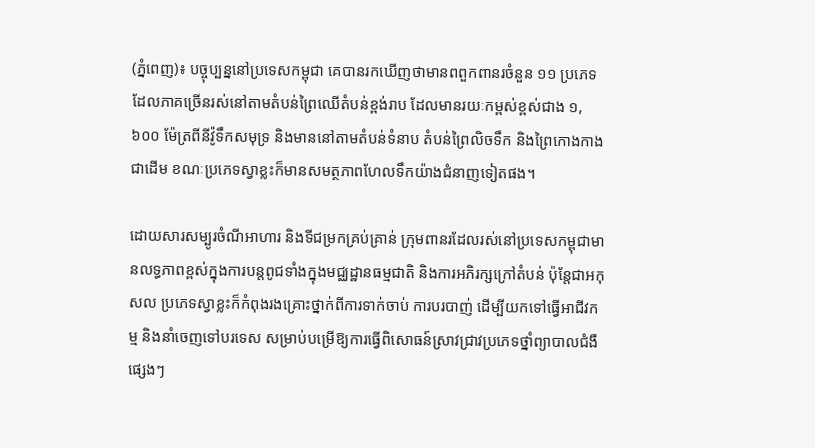(ភ្នំពេញ)៖ បច្ចុប្បន្ននៅប្រទេសកម្ពុជា គេបានរកឃើញថាមានពពួកពានរចំនួន ១១ ប្រភេទ ដែលភាគច្រើនរស់នៅតាមតំបន់ព្រៃឈើតំបន់ខ្ពង់រាប ដែលមានរយៈកម្ពស់ខ្ពស់ជាង ១,៦០០ ម៉ែត្រពីនីវ៉ូទឹកសមុទ្រ និងមាននៅតាមតំបន់ទំនាប តំបន់ព្រៃលិចទឹក និងព្រៃកោងកាងជាដើម ខណៈប្រភេទស្វាខ្លះក៏មានសមត្ថភាពហែលទឹកយ៉ាងជំនាញទៀតផង។

ដោយសារសម្បូរចំណីអាហារ និងទីជម្រកគ្រប់គ្រាន់ ក្រុមពានរដែលរស់នៅប្រទេសកម្ពុជាមានលទ្ធភាពខ្ពស់ក្នុងការបន្តពូជទាំងក្នុងមជ្ឈដ្ឋានធម្មជាតិ និងការអភិរក្សក្រៅតំបន់ ប៉ុន្តែជាអកុសល ប្រភេទស្វាខ្លះក៏កំពុងរងគ្រោះថ្នាក់ពីការទាក់ចាប់ ការបរបាញ់ ដើម្បីយកទៅធ្វើអាជីវកម្ម និងនាំចេញទៅបរទេស សម្រាប់បម្រើឱ្យការធ្វើពិសោធន៍ស្រាវជ្រាវប្រភេទថ្នាំព្យាបាលជំងឺផ្សេងៗ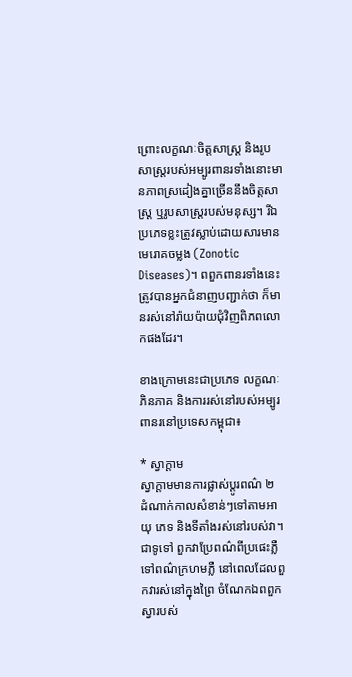ព្រោះលក្ខណៈចិត្តសាស្ត្រ និងរូបសាស្ត្ររបស់អម្បូរពានរទាំងនោះមានភាពស្រដៀងគ្នាច្រើននឹងចិត្តសាស្ត្រ ឬរូបសាស្ត្ររបស់មនុស្ស។ រីឯប្រភេទខ្លះត្រូវស្លាប់ដោយសារមានមេរោគចម្លង (Zonotic Diseases)។ ពពួកពានរទាំងនេះត្រូវបានអ្នកជំនាញបញ្ជាក់ថា ក៏មានរស់នៅរ៉ាយប៉ាយជុំវិញពិភពលោកផងដែរ។

ខាងក្រោមនេះជាប្រភេទ លក្ខណៈភិនភាគ និងការរស់នៅរបស់អម្បូរពានរនៅប្រទេសកម្ពុជា៖

* ស្វាក្ដាម
ស្វាក្ដាមមានការផ្លាស់ប្ដូរពណ៌ ២ ដំណាក់កាលសំខាន់ៗទៅតាមអាយុ ភេទ និងទីតាំងរស់នៅរបស់វា។ ជាទូទៅ ពួកវាប្រែពណ៌ពីប្រផេះភ្លឺទៅពណ៌ក្រហមភ្លឺ នៅពេលដែលពួកវារស់នៅក្នុងព្រៃ ចំណែកឯពពួកស្វារបស់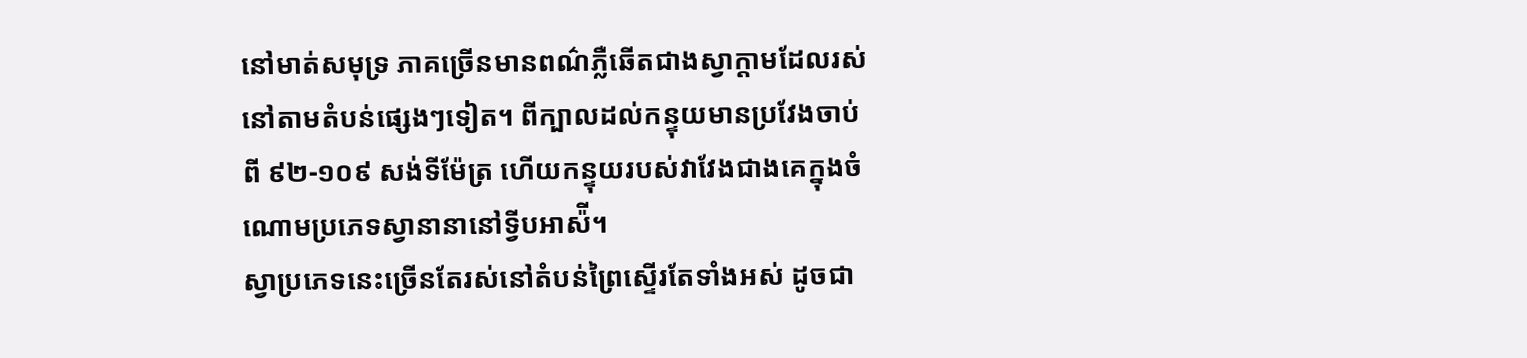នៅមាត់សមុទ្រ ភាគច្រើនមានពណ៌ភ្លឺឆើតជាងស្វាក្ដាមដែលរស់នៅតាមតំបន់ផ្សេងៗទៀត។ ពីក្បាលដល់កន្ទុយមានប្រវែងចាប់ពី ៩២-១០៩ សង់ទីម៉ែត្រ ហើយកន្ទុយរបស់វាវែងជាងគេក្នុងចំណោមប្រភេទស្វានានានៅទ្វីបអាស៉ី។
ស្វាប្រភេទនេះច្រើនតែរស់នៅតំបន់ព្រៃស្ទើរតែទាំងអស់ ដូចជា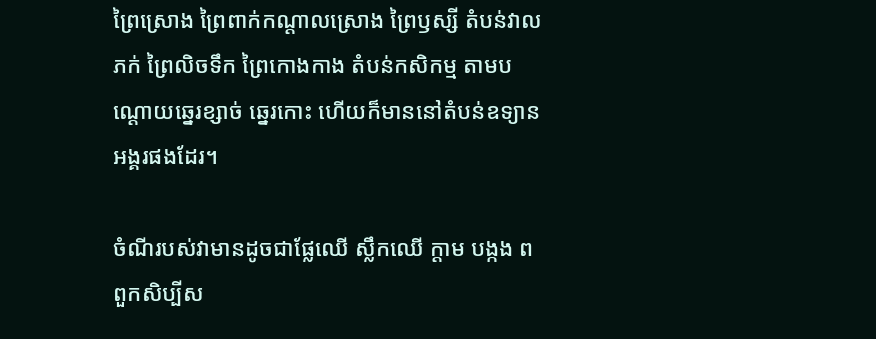ព្រៃស្រោង ព្រៃពាក់កណ្ដាលស្រោង ព្រៃឫស្សី តំបន់វាលភក់ ព្រៃលិចទឹក ព្រៃកោងកាង តំបន់កសិកម្ម តាមបណ្ដោយឆ្នេរខ្សាច់ ឆ្នេរកោះ ហើយក៏មាននៅតំបន់ឧទ្យានអង្គរផងដែរ។

ចំណីរបស់វាមានដូចជាផ្លែឈើ ស្លឹកឈើ ក្ដាម បង្កង ពពួកសិប្បីស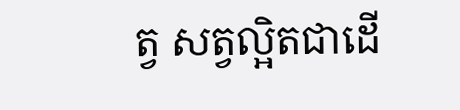ត្វ សត្វល្អិតជាដើ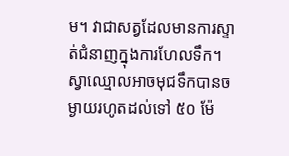ម។ វាជាសត្វដែលមានការស្ទាត់ជំនាញក្នុងការហែលទឹក។ ស្វាឈ្មោលអាចមុជទឹកបានចម្ងាយរហូតដល់ទៅ ៥០ ម៉ែ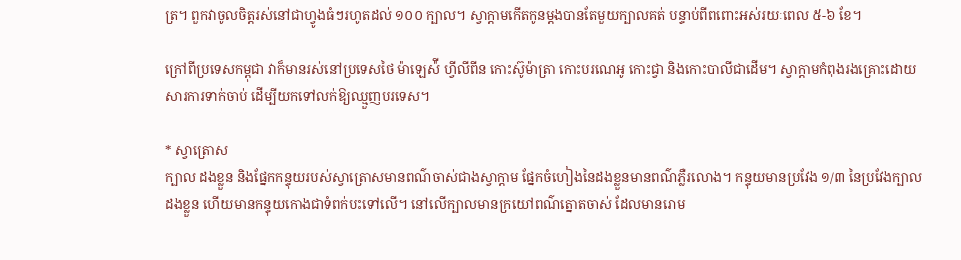ត្រ។ ពួកវាចូលចិត្តរស់នៅជាហ្វូងធំៗរហូតដល់ ១០០ ក្បាល។ ស្វាក្ដាមកើតកូនម្ដងបានតែមួយក្បាលគត់ បន្ទាប់ពីពពោះអស់រយៈពេល ៥-៦ ខែ។

ក្រៅពីប្រទេសកម្ពុជា វាក៏មានរស់នៅប្រទេសថៃ ម៉ាឡេស៉ី ហ្វីលីពីន កោះស៊ូម៉ាត្រា កោះបរណេអូ កោះជ្វា និងកោះបាលីជាដើម។ ស្វាក្ដាមកំពុងរងគ្រោះដោយសារការទាក់ចាប់ ដើម្បីយកទៅលក់ឱ្យឈ្មួញបរទេស។

* ស្វាត្រោស
ក្បាល ដងខ្លួន និងផ្នែកកន្ទុយរបស់ស្វាត្រោសមានពណ៌ចាស់ជាងស្វាក្ដាម ផ្នែកចំហៀងនៃដងខ្លួនមានពណ៌ភ្លឺរលោង។ កន្ទុយមានប្រវែង ១/៣ នៃប្រវែងក្បាលដងខ្លួន ហើយមានកន្ទុយកោងជាទំពក់បះទៅលើ។ នៅលើក្បាលមានក្រយៅពណ៌ត្នោតចាស់ ដែលមានរោម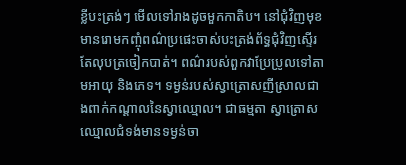ខ្លីបះត្រង់ៗ មើលទៅរាងដូចមួកកាតិប។ នៅជុំវិញមុខមានរោមកញ្ចុំពណ៌ប្រផេះចាស់បះត្រង់ព័ទ្ធជុំវិញស្ទើរតែលុបត្រចៀកបាត់។ ពណ៌របស់ពួកវាប្រែប្រូលទៅតាមអាយុ និងភេទ។ ទម្ងន់របស់ស្វាត្រោសញីស្រាលជាងពាក់កណ្ដាលនៃស្វាឈ្មោល។ ជាធម្មតា ស្វាត្រោសឈ្មោលជំទង់មានទម្ងន់ចា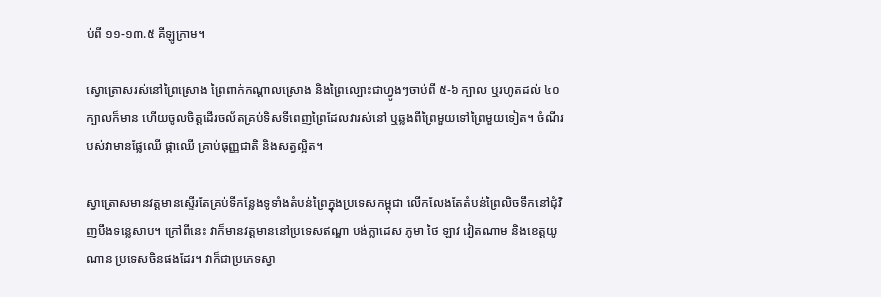ប់ពី ១១-១៣.៥ គីឡូក្រាម។

ស្វោត្រោសរស់នៅព្រៃស្រោង ព្រៃពាក់កណ្ដាលស្រោង និងព្រៃល្បោះជាហ្វូងៗចាប់ពី ៥-៦ ក្បាល ឬរហូតដល់ ៤០ ក្បាលក៏មាន ហើយចូលចិត្តដើរចល័តគ្រប់ទិសទីពេញព្រៃដែលវារស់នៅ ឬឆ្លងពីព្រៃមួយទៅព្រៃមួយទៀត។ ចំណីរបស់វាមានផ្លែឈើ ផ្កាឈើ គ្រាប់ធុញ្ញជាតិ និងសត្វល្អិត។

ស្វាត្រោសមានវត្តមានស្ទើរតែគ្រប់ទីកន្លែងទូទាំងតំបន់ព្រៃក្នុងប្រទេសកម្ពុជា លើកលែងតែតំបន់ព្រៃលិចទឹកនៅជុំវិញបឹងទន្លេសាប។ ក្រៅពីនេះ វាក៏មានវត្តមាននៅប្រទេសឥណ្ឌា បង់ក្លាដេស ភូមា ថៃ ឡាវ វៀតណាម និងខេត្តយូណាន ប្រទេសចិនផងដែរ។ វាក៏ជាប្រភេទស្វា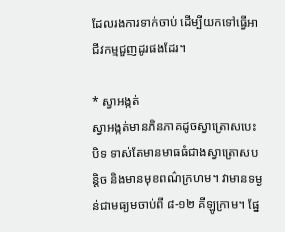ដែលរងការទាក់ចាប់ ដើម្បីយកទៅធ្វើអាជីវកម្មជួញដូរផងដែរ។

* ស្វាអង្កត់
ស្វាអង្កត់មានភិនភាគដូចស្វាត្រោសបេះបិទ ទាស់តែមានមាធធំជាងស្វាត្រោសបន្តិច និងមានមុខពណ៌ក្រហម។ វាមានទម្ងន់ជាមធ្យមចាប់ពី ៨-១២ គីឡូក្រាម។ ផ្នែ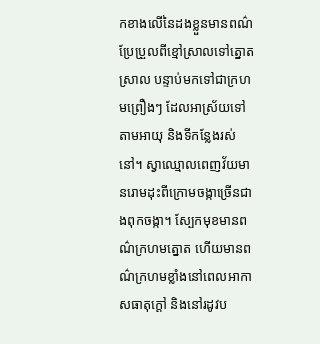កខាងលើនៃដងខ្លួនមានពណ៌ប្រែប្រួលពីខ្មៅស្រាលទៅត្នោតស្រាល បន្ទាប់មកទៅជាក្រហមព្រឿងៗ ដែលអាស្រ័យទៅតាមអាយុ និងទីកន្លែងរស់នៅ។ ស្វាឈ្មោលពេញវ័យមានរោមដុះពីក្រោមចង្កាច្រើនជាងពុកចង្កា។ ស្បែកមុខមានពណ៌ក្រហមត្នោត ហើយមានពណ៌ក្រហមខ្លាំងនៅពេលអាកាសធាតុក្ដៅ និងនៅរដូវប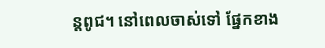ន្តពូជ។ នៅពេលចាស់ទៅ ផ្នែកខាង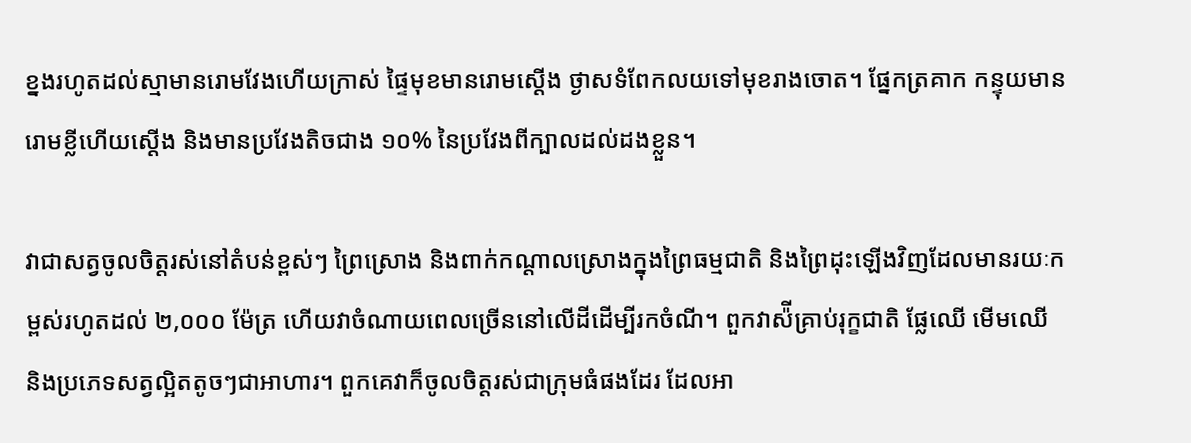ខ្នងរហូតដល់ស្មាមានរោមវែងហើយក្រាស់ ផ្ទៃមុខមានរោមស្ដើង ថ្ងាសទំពែកលយទៅមុខរាងចោត។ ផ្នែកត្រគាក កន្ទុយមានរោមខ្លីហើយស្ដើង និងមានប្រវែងតិចជាង ១០% នៃប្រវែងពីក្បាលដល់ដងខ្លួន។

វាជាសត្វចូលចិត្តរស់នៅតំបន់ខ្ពស់ៗ ព្រៃស្រោង និងពាក់កណ្ដាលស្រោងក្នុងព្រៃធម្មជាតិ និងព្រៃដុះឡើងវិញដែលមានរយៈកម្ពស់រហូតដល់ ២,០០០ ម៉ែត្រ ហើយវាចំណាយពេលច្រើននៅលើដីដើម្បីរកចំណី។ ពួកវាស៉ីគ្រាប់រុក្ខជាតិ ផ្លែឈើ មើមឈើ និងប្រភេទសត្វល្អិតតូចៗជាអាហារ។ ពួកគេវាក៏ចូលចិត្តរស់ជាក្រុមធំផងដែរ ដែលអា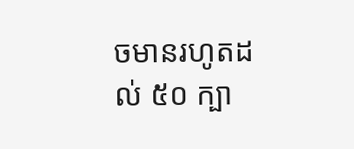ចមានរហូតដល់ ៥០ ក្បា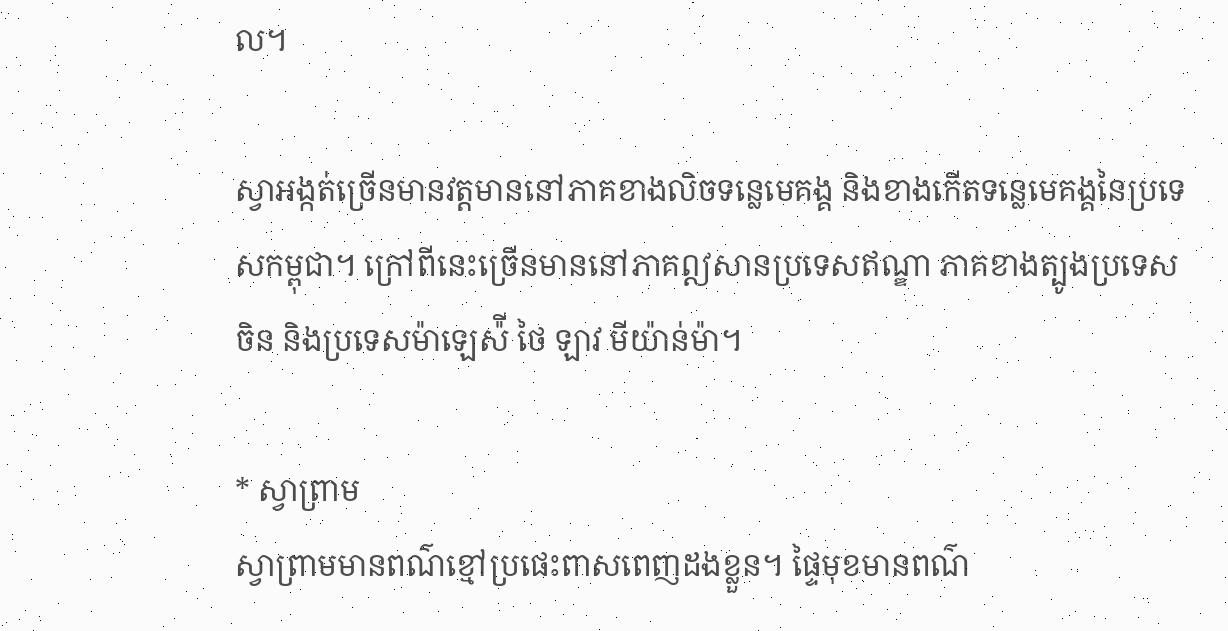ល។

ស្វាអង្កត់ច្រើនមានវត្តមាននៅភាគខាងលិចទន្លេមេគង្គ និងខាងកើតទន្លេមេគង្គនៃប្រទេសកម្ពុជា។ ក្រៅពីនេះច្រើនមាននៅភាគឦសានប្រទេសឥណ្ឌា ភាគខាងត្បូងប្រទេសចិន និងប្រទេសម៉ាឡេស៉ី ថៃ ឡាវ មីយ៉ាន់ម៉ា។

* ស្វាព្រាម
ស្វាព្រាមមានពណ៌ខ្មៅប្រផេះពាសពេញដងខ្លួន។ ផ្ទៃមុខមានពណ៌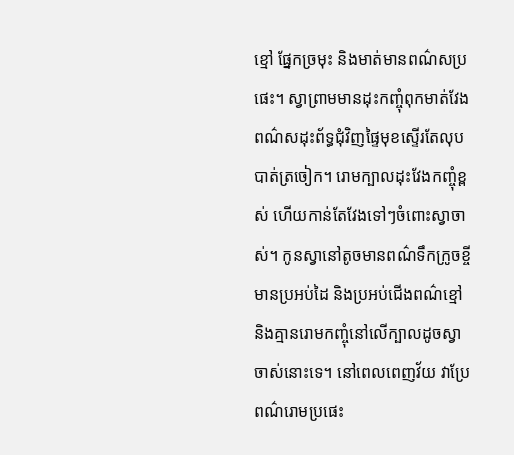ខ្មៅ ផ្នែកច្រមុះ និងមាត់មានពណ៌សប្រផេះ។ ស្វាព្រាមមានដុះកញ្ចុំពុកមាត់វែងពណ៌សដុះព័ទ្ធជុំវិញផ្ទៃមុខស្ទើរតែលុបបាត់ត្រចៀក។ រោមក្បាលដុះវែងកញ្ចុំខ្ពស់ ហើយកាន់តែវែងទៅៗចំពោះស្វាចាស់។ កូនស្វានៅតូចមានពណ៌ទឹកក្រូចខ្ចី មានប្រអប់ដៃ និងប្រអប់ជើងពណ៌ខ្មៅ និងគ្មានរោមកញ្ចុំនៅលើក្បាលដូចស្វាចាស់នោះទេ។ នៅពេលពេញវ័យ វាប្រែពណ៌រោមប្រផេះ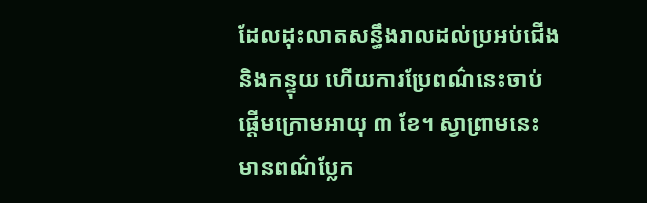ដែលដុះលាតសន្ធឹងរាលដល់ប្រអប់ជើង និងកន្ទុយ ហើយការប្រែពណ៌នេះចាប់ផ្ដើមក្រោមអាយុ ៣ ខែ។ ស្វាព្រាមនេះមានពណ៌ប្លែក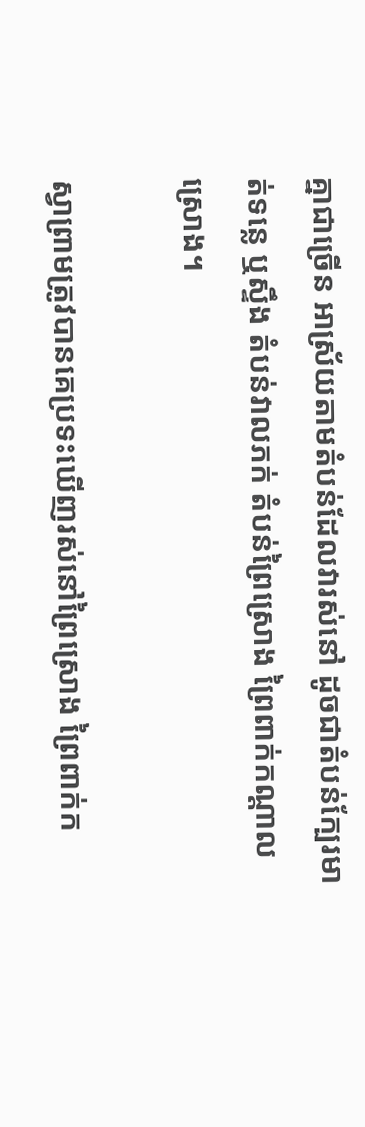គ្នាជាច្រើន អាស្រ័យតាមតំបន់ដែលវារស់នៅ ដូចជាតំបន់ក្បែរមាត់ទន្លេ ឬស្ទឹង តំបន់វាលភក់ តំបន់ព្រៃស្រោង ព្រៃពាក់កណ្ដាលស្រោង។

ស្វាព្រាមត្រូវបានគេប្រទះឃើញរស់នៅព្រៃស្រោង ព្រៃពាក់ក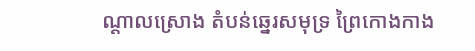ណ្ដាលស្រោង តំបន់ឆ្នេរសមុទ្រ ព្រៃកោងកាង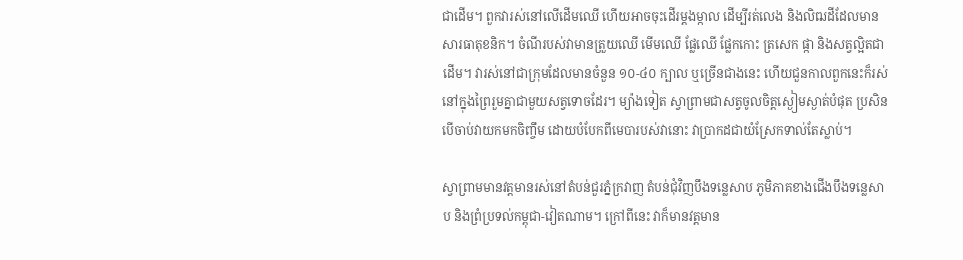ជាដើម។ ពួកវារស់នៅលើដើមឈើ ហើយអាចចុះដើរម្ដងម្កាល ដើម្បីរត់លេង និងលិឍដីដែលមានសារធាតុខនិក។ ចំណីរបស់វាមានត្រួយឈើ មើមឈើ ផ្លែឈើ ផ្លែកកោះ ត្រសេក ផ្កា និងសត្វល្អិតជាដើម។ វារស់នៅជាក្រុមដែលមានចំនួន ១០-៤០ ក្បាល ឬច្រើនជាងនេះ ហើយជួនកាលពួកនេះក៏រស់នៅក្នុងព្រៃរួមគ្នាជាមួយសត្វទោចដែរ។ ម្យ៉ាងទៀត ស្វាព្រាមជាសត្វចូលចិត្តស្ងៀមស្ងាត់បំផុត ប្រសិនបើចាប់វាយកមកចិញ្ចឹម ដោយបំបែកពីមេបារបស់វានោះ វាប្រាកដជាយំស្រែកទាល់តែស្លាប់។

ស្វាព្រាមមានវត្តមានរស់នៅតំបន់ជួរភ្នំក្រវាញ តំបន់ជុំវិញបឹងទន្លេសាប ភូមិភាគខាងជើងបឹងទន្លេសាប និងព្រំប្រទល់កម្ពុជា-វៀតណាម។ ក្រៅពីនេះ វាក៏មានវត្តមាន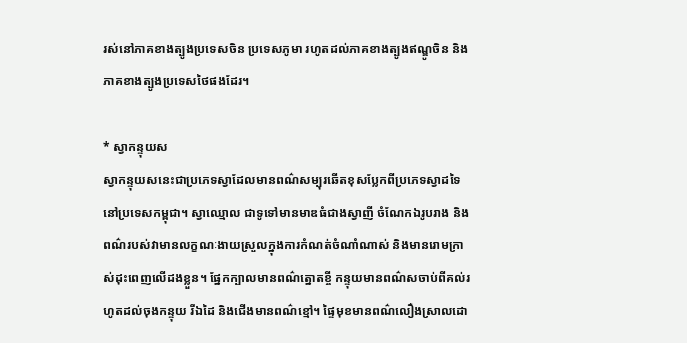រស់នៅភាគខាងត្បូងប្រទេសចិន ប្រទេសភូមា រហូតដល់ភាគខាងត្បូងឥណ្ឌូចិន និងភាគខាងត្បូងប្រទេសថៃផងដែរ។

* ស្វាកន្ទុយស
ស្វាកន្ទុយសនេះជាប្រភេទស្វាដែលមានពណ៌សម្បុរឆើតខុសប្លែកពីប្រភេទស្វាដទៃនៅប្រទេសកម្ពុជា។ ស្វាឈ្មោល ជាទូទៅមានមាឌធំជាងស្វាញី ចំណែកឯរូបរាង និងពណ៌របស់វាមានលក្ខណៈងាយស្រួលក្នុងការកំណត់ចំណាំណាស់ និងមានរោមក្រាស់ដុះពេញលើដងខ្លួន។ ផ្នែកក្បាលមានពណ៌ត្នោតខ្ចី កន្ទុយមានពណ៌សចាប់ពីគល់រហូតដល់ចុងកន្ទុយ រីឯដៃ និងជើងមានពណ៌ខ្មៅ។ ផ្ទៃមុខមានពណ៌លឿងស្រាលដោ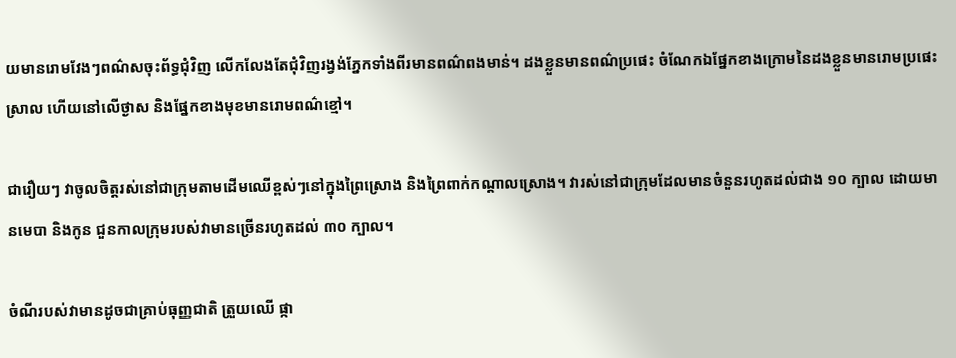យមានរោមវែងៗពណ៌សចុះព័ទ្ធជុំវិញ លើកលែងតែជុំវិញរង្វង់ភ្នែកទាំងពីរមានពណ៌ពងមាន់។ ដងខ្លួនមានពណ៌ប្រផេះ ចំណែកឯផ្នែកខាងក្រោមនៃដងខ្លួនមានរោមប្រផេះស្រាល ហើយនៅលើថ្ងាស និងផ្នែកខាងមុខមានរោមពណ៌ខ្មៅ។

ជារឿយៗ វាចូលចិត្តរស់នៅជាក្រុមតាមដើមឈើខ្ពស់ៗនៅក្នុងព្រៃស្រោង និងព្រៃពាក់កណ្ដាលស្រោង។ វារស់នៅជាក្រុមដែលមានចំនួនរហូតដល់ជាង ១០ ក្បាល ដោយមានមេបា និងកូន ជួនកាលក្រុមរបស់វាមានច្រើនរហូតដល់ ៣០ ក្បាល។

ចំណីរបស់វាមានដូចជាគ្រាប់ធុញ្ញជាតិ ត្រួយឈើ ផ្កា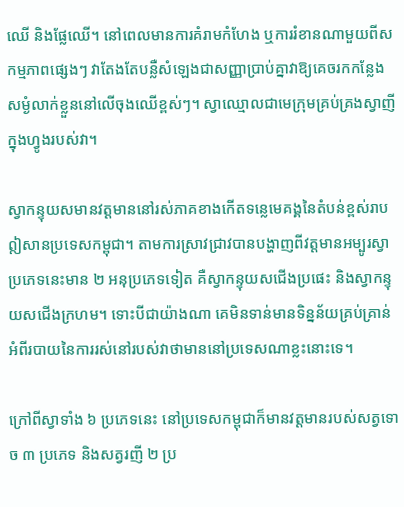ឈើ និងផ្លែឈើ។ នៅពេលមានការគំរាមកំហែង ឬការរំខានណាមួយពីសកម្មភាពផ្សេងៗ វាតែងតែបន្លឺសំឡេងជាសញ្ញាប្រាប់គ្នាវាឱ្យគេចរកកន្លែងសម្ងំលាក់ខ្លួននៅលើចុងឈើខ្ពស់ៗ។ ស្វាឈ្មោលជាមេក្រុមគ្រប់គ្រងស្វាញីក្នុងហ្វូងរបស់វា។

ស្វាកន្ទុយសមានវត្តមាននៅរស់ភាគខាងកើតទន្លេមេគង្គនៃតំបន់ខ្ពស់រាបឦសានប្រទេសកម្ពុជា។ តាមការស្រាវជ្រាវបានបង្ហាញពីវត្តមានអម្បូរស្វាប្រភេទនេះមាន ២ អនុប្រភេទទៀត គឺស្វាកន្ទុយសជើងប្រផេះ និងស្វាកន្ទុយសជើងក្រហម។ ទោះបីជាយ៉ាងណា គេមិនទាន់មានទិន្នន័យគ្រប់គ្រាន់អំពីរបាយនៃការរស់នៅរបស់វាថាមាននៅប្រទេសណាខ្លះនោះទេ។

ក្រៅពីស្វាទាំង ៦ ប្រភេទនេះ នៅប្រទេសកម្ពុជាក៏មានវត្តមានរបស់សត្វទោច ៣ ប្រភេទ និងសត្វរញី ២ ប្រ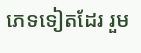ភេទទៀតដែរ រួម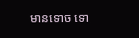មានទោច ទោ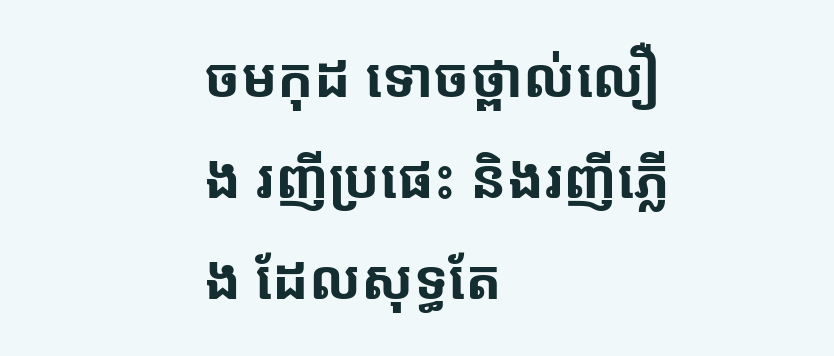ចមកុដ ទោចថ្ពាល់លឿង រញីប្រផេះ និងរញីភ្លើង ដែលសុទ្ធតែ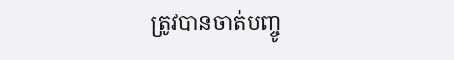ត្រូវបានចាត់បញ្ចូ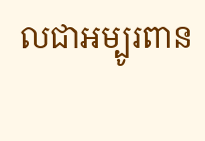លជាអម្បូរពាន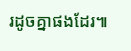រដូចគ្នាផងដែរ៕